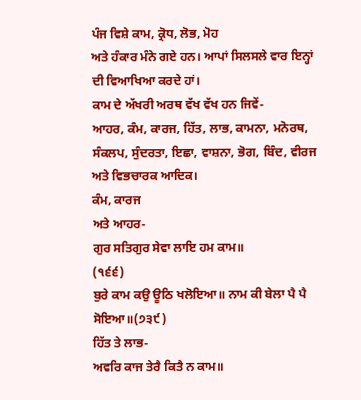ਪੰਜ ਵਿਸ਼ੇ ਕਾਮ, ਕ੍ਰੋਧ, ਲੋਭ, ਮੋਹ
ਅਤੇ ਹੰਕਾਰ ਮੰਨੇ ਗਏ ਹਨ। ਆਪਾਂ ਸਿਲਸਲੇ ਵਾਰ ਇਨ੍ਹਾਂ ਦੀ ਵਿਆਖਿਆ ਕਰਦੇ ਹਾਂ।
ਕਾਮ ਦੇ ਅੱਖਰੀ ਅਰਥ ਵੱਖ ਵੱਖ ਹਨ ਜਿਵੇਂ-
ਆਹਰ, ਕੰਮ, ਕਾਰਜ, ਹਿੱਤ, ਲਾਭ, ਕਾਮਨਾ, ਮਨੋਰਥ, ਸੰਕਲਪ, ਸੁੰਦਰਤਾ, ਇਛਾ, ਵਾਸ਼ਨਾ, ਭੋਗ, ਬਿੰਦ, ਵੀਰਜ
ਅਤੇ ਵਿਭਚਾਰਕ ਆਦਿਕ।
ਕੰਮ, ਕਾਰਜ
ਅਤੇ ਆਹਰ-
ਗੁਰ ਸਤਿਗੁਰ ਸੇਵਾ ਲਾਇ ਹਮ ਕਾਮ॥
(੧੬੬)
ਬੁਰੇ ਕਾਮ ਕਉ ਊਠਿ ਖਲੋਇਆ॥ ਨਾਮ ਕੀ ਬੇਲਾ ਪੈ ਪੈ ਸੋਇਆ॥(੭੩੯)
ਹਿੱਤ ਤੇ ਲਾਭ-
ਅਵਰਿ ਕਾਜ ਤੇਰੈ ਕਿਤੈ ਨ ਕਾਮ॥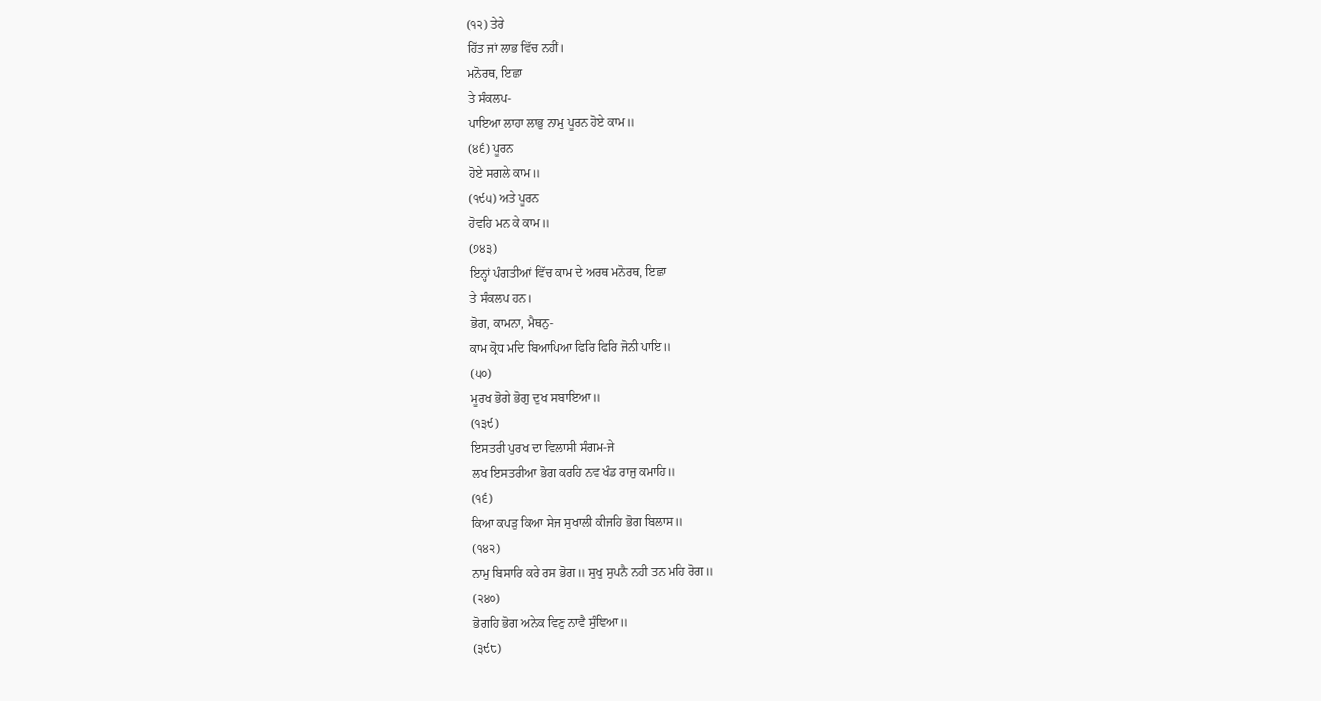(੧੨) ਤੇਰੇ
ਹਿੱਤ ਜਾਂ ਲਾਭ ਵਿੱਚ ਨਹੀਂ।
ਮਨੋਰਥ, ਇਛਾ
ਤੇ ਸੰਕਲਪ-
ਪਾਇਆ ਲਾਹਾ ਲਾਭੁ ਨਾਮੁ ਪੂਰਨ ਹੋਏ ਕਾਮ॥
(੪੬) ਪੂਰਨ
ਹੋਏ ਸਗਲੇ ਕਾਮ॥
(੧੯੫) ਅਤੇ ਪੂਰਨ
ਹੋਵਹਿ ਮਨ ਕੇ ਕਾਮ॥
(੭੪੩)
ਇਨ੍ਹਾਂ ਪੰਗਤੀਆਂ ਵਿੱਚ ਕਾਮ ਦੇ ਅਰਥ ਮਨੋਰਥ, ਇਛਾ
ਤੇ ਸੰਕਲਪ ਹਨ।
ਭੋਗ, ਕਾਮਨਾ, ਮੈਥਨੁ-
ਕਾਮ ਕ੍ਰੋਧ ਮਦਿ ਬਿਆਪਿਆ ਫਿਰਿ ਫਿਰਿ ਜੋਨੀ ਪਾਇ॥
(੫੦)
ਮੂਰਖ ਭੋਗੇ ਭੋਗੁ ਦੁਖ ਸਬਾਇਆ॥
(੧੩੯)
ਇਸਤਰੀ ਪੁਰਖ ਦਾ ਵਿਲਾਸੀ ਸੰਗਮ-ਜੇ
ਲਖ ਇਸਤਰੀਆ ਭੋਗ ਕਰਹਿ ਨਵ ਖੰਡ ਰਾਜੁ ਕਮਾਹਿ॥
(੧੬)
ਕਿਆ ਕਪੜੁ ਕਿਆ ਸੇਜ ਸੁਖਾਲੀ ਕੀਜਹਿ ਭੋਗ ਬਿਲਾਸ॥
(੧੪੨)
ਨਾਮੁ ਬਿਸਾਰਿ ਕਰੇ ਰਸ ਭੋਗ॥ ਸੁਖੁ ਸੁਪਨੈ ਨਹੀ ਤਨ ਮਹਿ ਰੋਗ॥
(੨੪੦)
ਭੋਗਹਿ ਭੋਗ ਅਨੇਕ ਵਿਣੁ ਨਾਵੈ ਸੁੰਞਿਆ॥
(੩੯੮)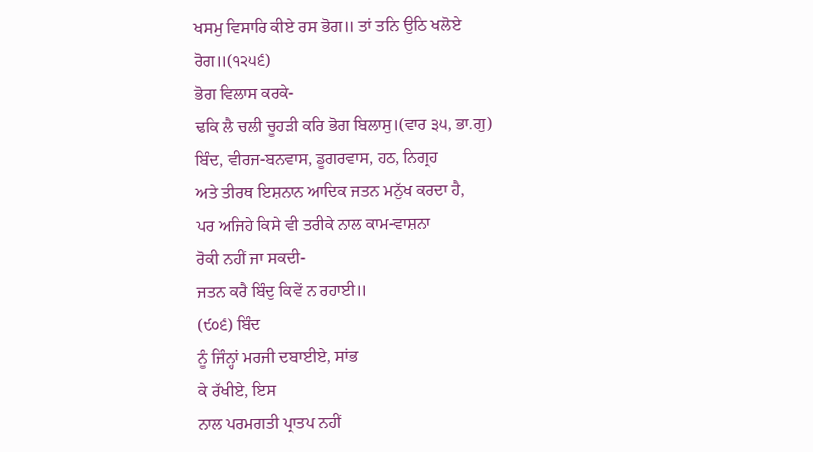ਖਸਮੁ ਵਿਸਾਰਿ ਕੀਏ ਰਸ ਭੋਗ॥ ਤਾਂ ਤਨਿ ਉਠਿ ਖਲੋਏ ਰੋਗ॥(੧੨੫੬)
ਭੋਗ ਵਿਲਾਸ ਕਰਕੇ-
ਢਕਿ ਲੈ ਚਲੀ ਚੂਹੜੀ ਕਰਿ ਭੋਗ ਬਿਲਾਸੁ।(ਵਾਰ ੩੫, ਭਾ.ਗੁ)
ਬਿੰਦ, ਵੀਰਜ-ਬਨਵਾਸ, ਡੂਗਰਵਾਸ, ਹਠ, ਨਿਗ੍ਰਹ
ਅਤੇ ਤੀਰਥ ਇਸ਼ਨਾਨ ਆਦਿਕ ਜਤਨ ਮਨੁੱਖ ਕਰਦਾ ਹੈ,
ਪਰ ਅਜਿਹੇ ਕਿਸੇ ਵੀ ਤਰੀਕੇ ਨਾਲ ਕਾਮ-ਵਾਸ਼ਨਾ
ਰੋਕੀ ਨਹੀਂ ਜਾ ਸਕਦੀ-
ਜਤਨ ਕਰੈ ਬਿੰਦੁ ਕਿਵੇਂ ਨ ਰਹਾਈ॥
(੯੦੬) ਬਿੰਦ
ਨੂੰ ਜਿੰਨ੍ਹਾਂ ਮਰਜੀ ਦਬਾਈਏ, ਸਾਂਭ
ਕੇ ਰੱਖੀਏ, ਇਸ
ਨਾਲ ਪਰਮਗਤੀ ਪ੍ਰਾਤਪ ਨਹੀਂ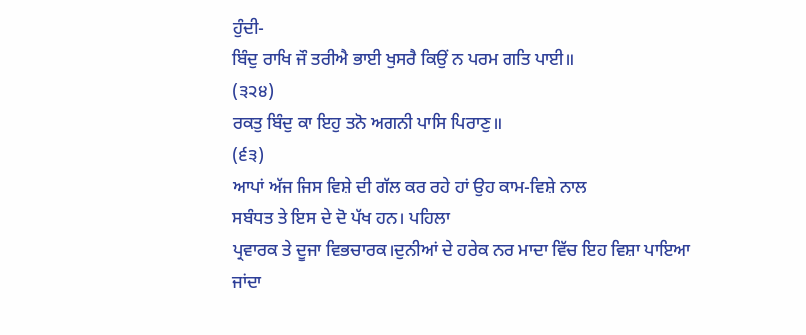ਹੁੰਦੀ-
ਬਿੰਦੁ ਰਾਖਿ ਜੌ ਤਰੀਐ ਭਾਈ ਖੁਸਰੈ ਕਿਉਂ ਨ ਪਰਮ ਗਤਿ ਪਾਈ॥
(੩੨੪)
ਰਕਤੁ ਬਿੰਦੁ ਕਾ ਇਹੁ ਤਨੋ ਅਗਨੀ ਪਾਸਿ ਪਿਰਾਣੁ॥
(੬੩)
ਆਪਾਂ ਅੱਜ ਜਿਸ ਵਿਸ਼ੇ ਦੀ ਗੱਲ ਕਰ ਰਹੇ ਹਾਂ ਉਹ ਕਾਮ-ਵਿਸ਼ੇ ਨਾਲ
ਸਬੰਧਤ ਤੇ ਇਸ ਦੇ ਦੋ ਪੱਖ ਹਨ। ਪਹਿਲਾ
ਪ੍ਰਵਾਰਕ ਤੇ ਦੂਜਾ ਵਿਭਚਾਰਕ।ਦੁਨੀਆਂ ਦੇ ਹਰੇਕ ਨਰ ਮਾਦਾ ਵਿੱਚ ਇਹ ਵਿਸ਼ਾ ਪਾਇਆ
ਜਾਂਦਾ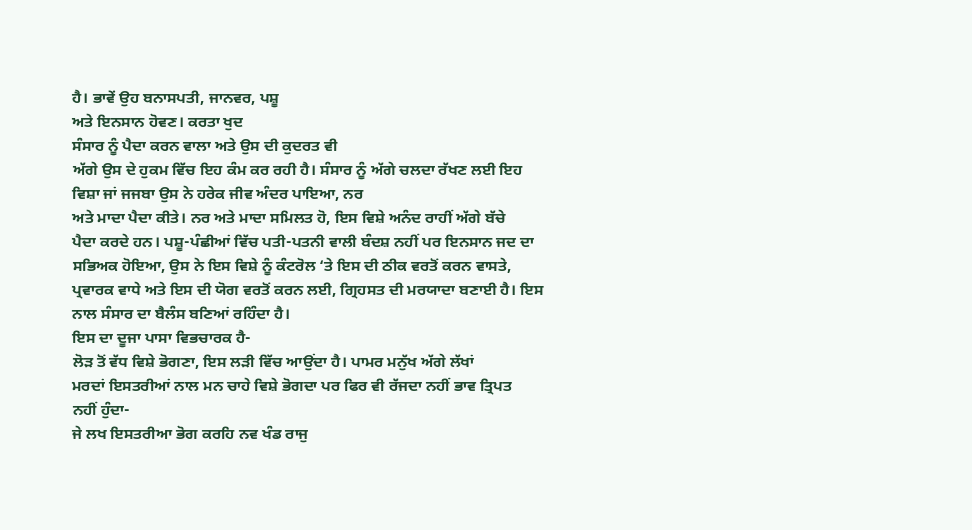ਹੈ। ਭਾਵੇਂ ਉਹ ਬਨਾਸਪਤੀ, ਜਾਨਵਰ, ਪਸ਼ੂ
ਅਤੇ ਇਨਸਾਨ ਹੋਵਣ। ਕਰਤਾ ਖੁਦ
ਸੰਸਾਰ ਨੂੰ ਪੈਦਾ ਕਰਨ ਵਾਲਾ ਅਤੇ ਉਸ ਦੀ ਕੁਦਰਤ ਵੀ
ਅੱਗੇ ਉਸ ਦੇ ਹੁਕਮ ਵਿੱਚ ਇਹ ਕੰਮ ਕਰ ਰਹੀ ਹੈ। ਸੰਸਾਰ ਨੂੰ ਅੱਗੇ ਚਲਦਾ ਰੱਖਣ ਲਈ ਇਹ
ਵਿਸ਼ਾ ਜਾਂ ਜਜਬਾ ਉਸ ਨੇ ਹਰੇਕ ਜੀਵ ਅੰਦਰ ਪਾਇਆ, ਨਰ
ਅਤੇ ਮਾਦਾ ਪੈਦਾ ਕੀਤੇ। ਨਰ ਅਤੇ ਮਾਦਾ ਸਮਿਲਤ ਹੋ, ਇਸ ਵਿਸ਼ੇ ਅਨੰਦ ਰਾਹੀਂ ਅੱਗੇ ਬੱਚੇ
ਪੈਦਾ ਕਰਦੇ ਹਨ। ਪਸ਼ੂ-ਪੰਛੀਆਂ ਵਿੱਚ ਪਤੀ-ਪਤਨੀ ਵਾਲੀ ਬੰਦਸ਼ ਨਹੀਂ ਪਰ ਇਨਸਾਨ ਜਦ ਦਾ
ਸਭਿਅਕ ਹੋਇਆ, ਉਸ ਨੇ ਇਸ ਵਿਸ਼ੇ ਨੂੰ ਕੰਟਰੋਲ ‘ਤੇ ਇਸ ਦੀ ਠੀਕ ਵਰਤੋਂ ਕਰਨ ਵਾਸਤੇ,
ਪ੍ਰਵਾਰਕ ਵਾਧੇ ਅਤੇ ਇਸ ਦੀ ਯੋਗ ਵਰਤੋਂ ਕਰਨ ਲਈ, ਗ੍ਰਿਹਸਤ ਦੀ ਮਰਯਾਦਾ ਬਣਾਈ ਹੈ। ਇਸ
ਨਾਲ ਸੰਸਾਰ ਦਾ ਬੈਲੰਸ ਬਣਿਆਂ ਰਹਿੰਦਾ ਹੈ।
ਇਸ ਦਾ ਦੂਜਾ ਪਾਸਾ ਵਿਭਚਾਰਕ ਹੈ-
ਲੋੜ ਤੋਂ ਵੱਧ ਵਿਸ਼ੇ ਭੋਗਣਾ, ਇਸ ਲੜੀ ਵਿੱਚ ਆਉਂਦਾ ਹੈ। ਪਾਮਰ ਮਨੁੱਖ ਅੱਗੇ ਲੱਖਾਂ
ਮਰਦਾਂ ਇਸਤਰੀਆਂ ਨਾਲ ਮਨ ਚਾਹੇ ਵਿਸ਼ੇ ਭੋਗਦਾ ਪਰ ਫਿਰ ਵੀ ਰੱਜਦਾ ਨਹੀਂ ਭਾਵ ਤ੍ਰਿਪਤ
ਨਹੀਂ ਹੁੰਦਾ-
ਜੇ ਲਖ ਇਸਤਰੀਆ ਭੋਗ ਕਰਹਿ ਨਵ ਖੰਡ ਰਾਜੁ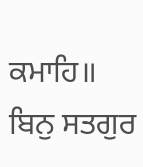ਕਮਾਹਿ॥ ਬਿਨੁ ਸਤਗੁਰ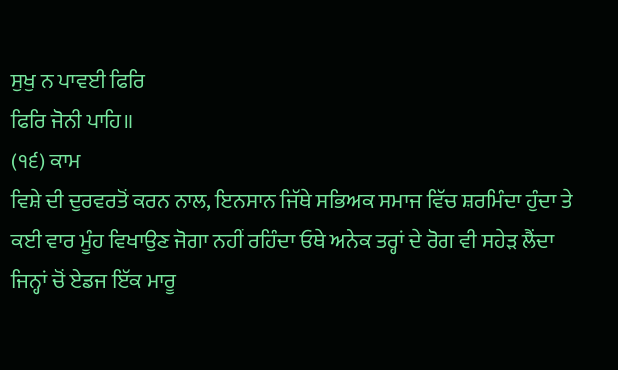ਸੁਖੁ ਨ ਪਾਵਈ ਫਿਰਿ
ਫਿਰਿ ਜੋਨੀ ਪਾਹਿ॥
(੧੬) ਕਾਮ
ਵਿਸ਼ੇ ਦੀ ਦੁਰਵਰਤੋਂ ਕਰਨ ਨਾਲ, ਇਨਸਾਨ ਜਿੱਥੇ ਸਭਿਅਕ ਸਮਾਜ ਵਿੱਚ ਸ਼ਰਮਿੰਦਾ ਹੁੰਦਾ ਤੇ
ਕਈ ਵਾਰ ਮੂੰਹ ਵਿਖਾਉਣ ਜੋਗਾ ਨਹੀਂ ਰਹਿੰਦਾ ਓਥੇ ਅਨੇਕ ਤਰ੍ਹਾਂ ਦੇ ਰੋਗ ਵੀ ਸਹੇੜ ਲੈਂਦਾ
ਜਿਨ੍ਹਾਂ ਚੋਂ ਏਡਜ ਇੱਕ ਮਾਰੂ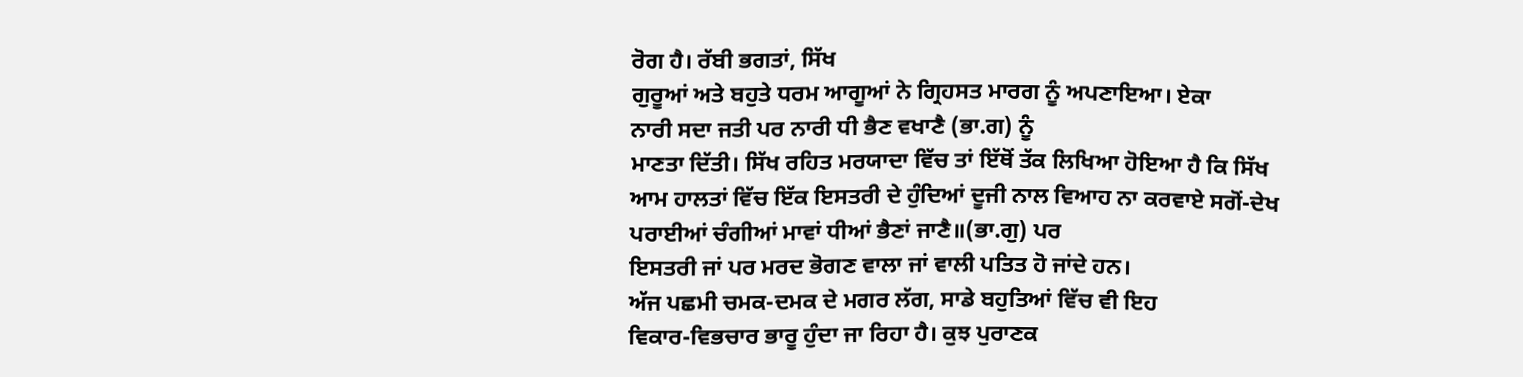ਰੋਗ ਹੈ। ਰੱਬੀ ਭਗਤਾਂ, ਸਿੱਖ
ਗੁਰੂਆਂ ਅਤੇ ਬਹੁਤੇ ਧਰਮ ਆਗੂਆਂ ਨੇ ਗ੍ਰਿਹਸਤ ਮਾਰਗ ਨੂੰ ਅਪਣਾਇਆ। ਏਕਾ
ਨਾਰੀ ਸਦਾ ਜਤੀ ਪਰ ਨਾਰੀ ਧੀ ਭੈਣ ਵਖਾਣੈ (ਭਾ.ਗ) ਨੂੰ
ਮਾਣਤਾ ਦਿੱਤੀ। ਸਿੱਖ ਰਹਿਤ ਮਰਯਾਦਾ ਵਿੱਚ ਤਾਂ ਇੱਥੋਂ ਤੱਕ ਲਿਖਿਆ ਹੋਇਆ ਹੈ ਕਿ ਸਿੱਖ
ਆਮ ਹਾਲਤਾਂ ਵਿੱਚ ਇੱਕ ਇਸਤਰੀ ਦੇ ਹੁੰਦਿਆਂ ਦੂਜੀ ਨਾਲ ਵਿਆਹ ਨਾ ਕਰਵਾਏ ਸਗੋਂ-ਦੇਖ
ਪਰਾਈਆਂ ਚੰਗੀਆਂ ਮਾਵਾਂ ਧੀਆਂ ਭੈਣਾਂ ਜਾਣੈ॥(ਭਾ.ਗੁ) ਪਰ
ਇਸਤਰੀ ਜਾਂ ਪਰ ਮਰਦ ਭੋਗਣ ਵਾਲਾ ਜਾਂ ਵਾਲੀ ਪਤਿਤ ਹੋ ਜਾਂਦੇ ਹਨ।
ਅੱਜ ਪਛਮੀ ਚਮਕ-ਦਮਕ ਦੇ ਮਗਰ ਲੱਗ, ਸਾਡੇ ਬਹੁਤਿਆਂ ਵਿੱਚ ਵੀ ਇਹ
ਵਿਕਾਰ-ਵਿਭਚਾਰ ਭਾਰੂ ਹੁੰਦਾ ਜਾ ਰਿਹਾ ਹੈ। ਕੁਝ ਪੁਰਾਣਕ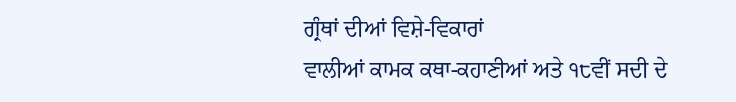ਗ੍ਰੰਥਾਂ ਦੀਆਂ ਵਿਸ਼ੇ-ਵਿਕਾਰਾਂ
ਵਾਲੀਆਂ ਕਾਮਕ ਕਥਾ-ਕਹਾਣੀਆਂ ਅਤੇ ੧੮ਵੀਂ ਸਦੀ ਦੇ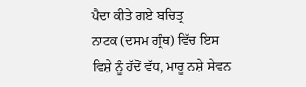ਪੈਦਾ ਕੀਤੇ ਗਏ ਬਚਿਤ੍ਰ
ਨਾਟਕ (ਦਸਮ ਗ੍ਰੰਥ) ਵਿੱਚ ਇਸ
ਵਿਸ਼ੇ ਨੂੰ ਹੱਦੋਂ ਵੱਧ, ਮਾਰੂ ਨਸ਼ੇ ਸੇਵਨ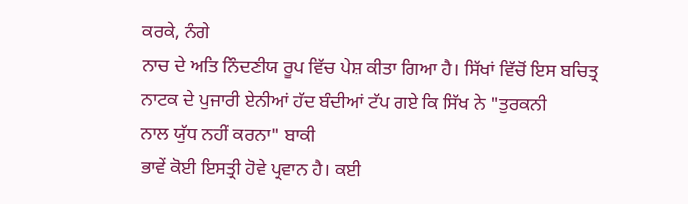ਕਰਕੇ, ਨੰਗੇ
ਨਾਚ ਦੇ ਅਤਿ ਨਿੰਦਣੀਯ ਰੂਪ ਵਿੱਚ ਪੇਸ਼ ਕੀਤਾ ਗਿਆ ਹੈ। ਸਿੱਖਾਂ ਵਿੱਚੋਂ ਇਸ ਬਚਿਤ੍ਰ
ਨਾਟਕ ਦੇ ਪੁਜਾਰੀ ਏਨੀਆਂ ਹੱਦ ਬੰਦੀਆਂ ਟੱਪ ਗਏ ਕਿ ਸਿੱਖ ਨੇ "ਤੁਰਕਨੀ
ਨਾਲ ਯੁੱਧ ਨਹੀਂ ਕਰਨਾ" ਬਾਕੀ
ਭਾਵੇਂ ਕੋਈ ਇਸਤ੍ਰੀ ਹੋਵੇ ਪ੍ਰਵਾਨ ਹੈ। ਕਈ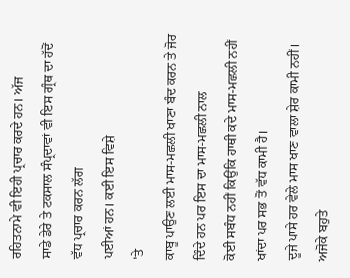ਰਹਿਤਨਾਮੇ ਵੀ ਇਹੀ ਪ੍ਰਚਾਰ ਕਰਦੇ ਹਨ। ਅੱਜ
ਸਾਡੇ ਡੇਰੇ ਤੇ ਟਕਸਾਲ ਸੰਪ੍ਰਦਾਵਾਂ ਵੀ ਇਸ ਗ੍ਰੰਥ ਦਾ ਹੱਦੋਂ ਵੱਧ ਪ੍ਰਚਾਰ ਕਰਨ ਲੱਗ
ਪਈਆਂ ਹਨ। ਕਈ ਇਸ ਵਿਸ਼ੇ
'ਤੇ
ਕਾਬੂ ਪਾਉਣ ਲਈ ਮਾਸ-ਮਛਲੀ ਖਾਣਾ ਬੰਦ ਕਰਨ ਤੇ ਜੋਰ ਦਿੰਦੇ ਹਨ ਪਰ ਇਸ ਦਾ ਮਾਸ-ਮਛਲੀ ਨਾਲ
ਕੋਈ ਸਬੰਧ ਨਹੀਂ ਕਿਉਂਕਿ ਹਾਥੀ ਕਦੇ ਮਾਸ-ਮਛਲੀ ਨਹੀਂ ਖਾਂਦਾ ਪਰ ਸਭ ਤੋਂ ਵੱਧ ਕਾਮੀ ਹੈ।
ਦੂਜੇ ਪਾਸੇ ਹਰ ਵੇਲੇ ਮਾਸ ਖਾਣ ਵਾਲਾ ਸ਼ੇਰ ਕਾਮੀ ਨਹੀਂ।
ਅਜੋਕੇ ਬਹੁਤੇ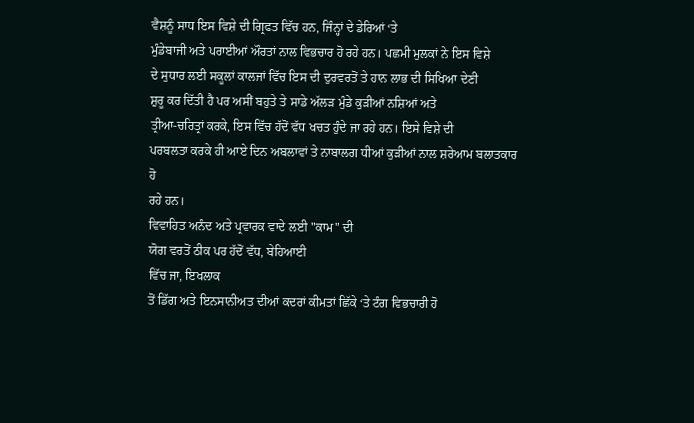ਵੈਸ਼ਨੂੰ ਸਾਧ ਇਸ ਵਿਸ਼ੇ ਦੀ ਗ੍ਰਿਫਤ ਵਿੱਚ ਹਨ, ਜਿੰਨ੍ਹਾਂ ਦੇ ਡੇਰਿਆਂ ‘ਤੇ
ਮੁੰਡੇਬਾਜੀ ਅਤੇ ਪਰਾਈਆਂ ਔਰਤਾਂ ਨਾਲ ਵਿਭਚਾਰ ਹੋ ਰਹੇ ਹਨ। ਪਛਮੀ ਮੁਲਕਾਂ ਨੇ ਇਸ ਵਿਸ਼ੇ
ਦੇ ਸੁਧਾਰ ਲਈ ਸਕੂਲਾਂ ਕਾਲਜਾਂ ਵਿੱਚ ਇਸ ਦੀ ਦੁਰਵਰਤੋਂ ਤੇ ਹਾਨ ਲਾਭ ਦੀ ਸਿਖਿਆ ਦੇਣੀ
ਸ਼ੁਰੂ ਕਰ ਦਿੱਤੀ ਹੈ ਪਰ ਅਸੀਂ ਬਹੁਤੇ ਤੇ ਸਾਡੇ ਅੱਲੜ ਮੁੰਡੇ ਕੁੜੀਆਂ ਨਸ਼ਿਆਂ ਅਤੇ
ਤ੍ਰੀਆ-ਚਰਿਤ੍ਰਾਂ ਕਰਕੇ, ਇਸ ਵਿੱਚ ਹੱਦੋਂ ਵੱਧ ਖਚਤ ਹੁੰਦੇ ਜਾ ਰਹੇ ਹਨ। ਇਸੇ ਵਿਸ਼ੇ ਦੀ
ਪਰਬਲਤਾ ਕਰਕੇ ਹੀ ਆਏ ਦਿਨ ਅਬਲਾਵਾਂ ਤੇ ਨਾਬਾਲਗ ਧੀਆਂ ਕੁੜੀਆਂ ਨਾਲ ਸ਼ਰੇਆਮ ਬਲਾਤਕਾਰ ਹੋ
ਰਹੇ ਹਨ।
ਵਿਵਾਹਿਤ ਅਨੰਦ ਅਤੇ ਪ੍ਰਵਾਰਕ ਵਾਦੇ ਲਈ "ਕਾਮ" ਦੀ
ਯੋਗ ਵਰਤੋਂ ਠੀਕ ਪਰ ਹੱਦੋਂ ਵੱਧ, ਬੇਹਿਆਈ
ਵਿੱਚ ਜਾ, ਇਖਲਾਕ
ਤੋਂ ਡਿੱਗ ਅਤੇ ਇਨਸਾਨੀਅਤ ਦੀਆਂ ਕਦਰਾਂ ਕੀਮਤਾਂ ਛਿੱਕੇ ‘ਤੇ ਟੰਗ ਵਿਭਚਾਰੀ ਹੋ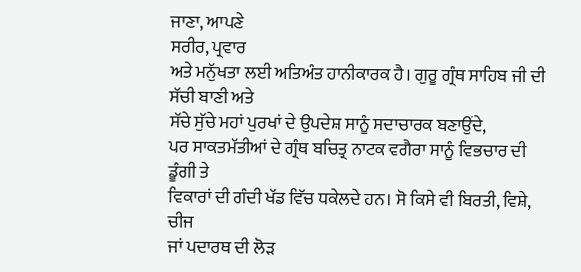ਜਾਣਾ, ਆਪਣੇ
ਸਰੀਰ, ਪ੍ਰਵਾਰ
ਅਤੇ ਮਨੁੱਖਤਾ ਲਈ ਅਤਿਅੰਤ ਹਾਨੀਕਾਰਕ ਹੈ। ਗੁਰੂ ਗ੍ਰੰਥ ਸਾਹਿਬ ਜੀ ਦੀ ਸੱਚੀ ਬਾਣੀ ਅਤੇ
ਸੱਚੇ ਸੁੱਚੇ ਮਹਾਂ ਪੁਰਖਾਂ ਦੇ ਉਪਦੇਸ਼ ਸਾਨੂੰ ਸਦਾਚਾਰਕ ਬਣਾਉਂਦੇ,
ਪਰ ਸਾਕਤਮੱਤੀਆਂ ਦੇ ਗ੍ਰੰਥ ਬਚਿਤ੍ਰ ਨਾਟਕ ਵਗੈਰਾ ਸਾਨੂੰ ਵਿਭਚਾਰ ਦੀ ਡੂੰਗੀ ਤੇ
ਵਿਕਾਰਾਂ ਦੀ ਗੰਦੀ ਖੱਡ ਵਿੱਚ ਧਕੇਲਦੇ ਹਨ। ਸੋ ਕਿਸੇ ਵੀ ਬਿਰਤੀ, ਵਿਸ਼ੇ, ਚੀਜ
ਜਾਂ ਪਦਾਰਥ ਦੀ ਲੋੜ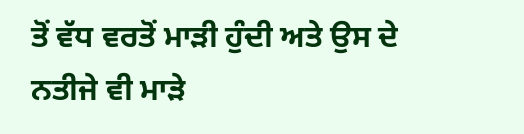ਤੋਂ ਵੱਧ ਵਰਤੋਂ ਮਾੜੀ ਹੁੰਦੀ ਅਤੇ ਉਸ ਦੇ ਨਤੀਜੇ ਵੀ ਮਾੜੇ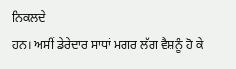ਨਿਕਲਦੇ
ਹਨ। ਅਸੀਂ ਡੇਰੇਦਾਰ ਸਾਧਾਂ ਮਗਰ ਲੱਗ ਵੈਸ਼ਨੂੰ ਹੋ ਕੇ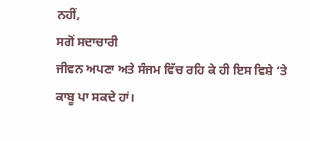ਨਹੀਂ,
ਸਗੋਂ ਸਦਾਚਾਰੀ
ਜੀਵਨ ਅਪਣਾ ਅਤੇ ਸੰਜਮ ਵਿੱਚ ਰਹਿ ਕੇ ਹੀ ਇਸ ਵਿਸ਼ੇ ‘ਤੇ
ਕਾਬੂ ਪਾ ਸਕਦੇ ਹਾਂ।